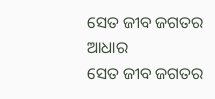ସେତ ଜୀବ ଜଗତର ଆଧାର
ସେତ ଜୀବ ଜଗତର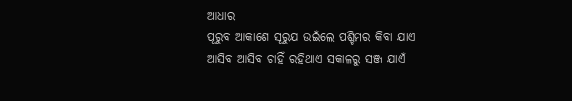ଆଧାର
ପୂରୁବ ଆକାଶେ ସୂରୁଯ ଉଇଁଲେ ପଶ୍ଚିମର କିବା ଯାଏ
ଆସିବ ଆସିବ ଚାହିଁ ରହିଥାଏ ସକାଳରୁ ସଞ୍ଜ ଯାଏଁ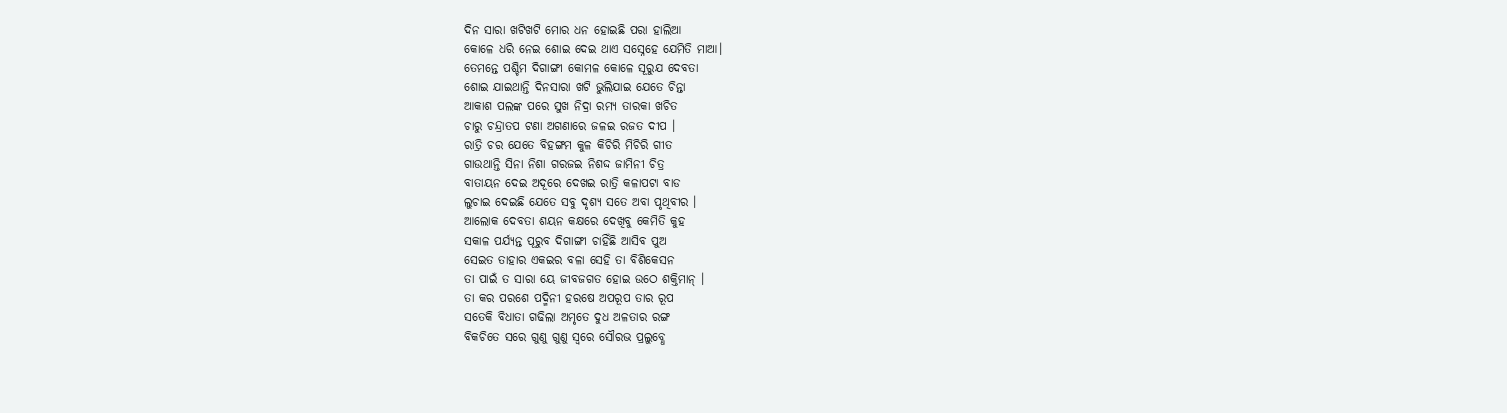ଦିନ ସାରା ଖଟିଖଟି ମୋର ଧନ ହୋଇଛି ପରା ହାଲିଆ
କୋଳେ ଧରି ନେଇ ଶୋଇ ଦେଇ ଥାଏ ସସ୍ନେହେ ଯେମିତି ମାଆ।
ତେମନ୍ତେ ପଶ୍ଚିମ ଦିଗାଙ୍ଗୀ କୋମଳ କୋଳେ ସୂରୁଯ ଦେବତା
ଶୋଇ ଯାଇଥାନ୍ତି ଦିନସାରା ଖଟି ଭୁଲିଯାଇ ଯେତେ ଚିନ୍ତା
ଆକାଶ ପଲଙ୍କ ପରେ ସୁଖ ନିଦ୍ରା ରମ୍ୟ ତାରକା ଖଚିତ
ଚାରୁ ଚନ୍ଦ୍ରାତପ ଟଣା ଅଗଣାରେ ଜଳଇ ରଜତ ଦୀପ ।
ରାତ୍ରି ଚର ଯେତେ ବିହଙ୍ଗମ କୁଳ କିଚିରି ମିଚିରି ଗୀତ
ଗାଉଥାନ୍ତି ସିନା ନିଶା ଗରଜଇ ନିଶଦ୍ଦ ଜାମିନୀ ଚିତ୍ର
ବାତାୟନ ଦେଇ ଅଦୂରେ ଦେଖଇ ରାତ୍ରି କଳାପଟା ବାଡ
ଲୁଚାଇ ଦେଇଛି ଯେତେ ସବୁ ଦୃଶ୍ୟ ସତେ ଅବା ପୃଥିବୀର ।
ଆଲୋକ ଦେବତା ଶୟନ କକ୍ଷରେ ଦେଖିବୁ କେମିତି କୁହ
ସକାଳ ପର୍ଯ୍ୟନ୍ତ ପୂରୁବ ଦିଗାଙ୍ଗୀ ଚାହିଁଛି ଆସିବ ପୁଅ
ସେଇତ ତାହାର ଏକଇର ବଳା ସେହି ତା ବିଶିକେସନ
ତା ପାଇଁ ତ ସାରା ୟେ ଜୀବଜଗତ ହୋଇ ଉଠେ ଶକ୍ତିମାନ୍ ।
ତା କର ପରଶେ ପଦ୍ମିନୀ ହରଷେ ଅପରୂପ ତାର ରୂପ
ସତେକି ବିଧାତା ଗଢିଲା ଅମୃତେ ଦୁଧ ଅଳତାର ରଙ୍ଗ
ବିକଚିତେ ସରେ ଗୁଣୁ ଗୁଣୁ ସ୍ଵରେ ସୌରଭ ପ୍ରଲୁବ୍ଧେ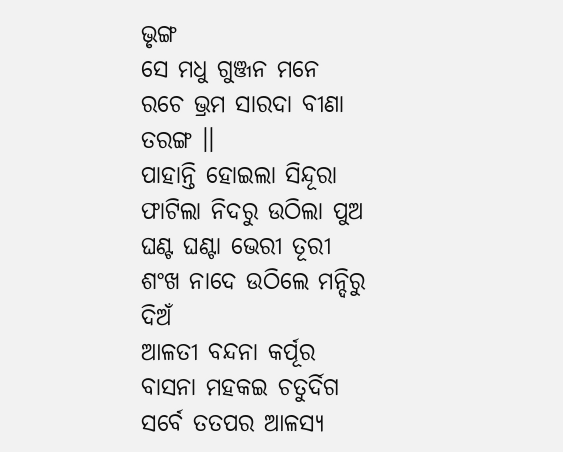ଭୃଙ୍ଗ
ସେ ମଧୁ ଗୁଞ୍ଜନ ମନେ ରଚେ ଭ୍ରମ ସାରଦା ବୀଣା ତରଙ୍ଗ ।।
ପାହାନ୍ତି ହୋଇଲା ସିନ୍ଦୂରା ଫାଟିଲା ନିଦରୁ ଉଠିଲା ପୁଅ
ଘଣ୍ଟ ଘଣ୍ଟା ଭେରୀ ତୂରୀ ଶଂଖ ନାଦେ ଉଠିଲେ ମନ୍ଦିରୁ ଦିଅଁ
ଆଳତୀ ବନ୍ଦନା କର୍ପୂର ବାସନା ମହକଇ ଚତୁର୍ଦିଗ
ସର୍ବେ ତତପର ଆଳସ୍ୟ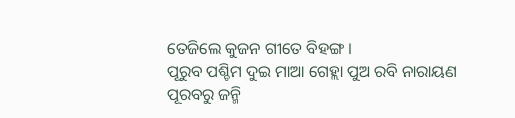ତେଜିଲେ କୁଜନ ଗୀତେ ବିହଙ୍ଗ ।
ପୂରୁବ ପଶ୍ଚିମ ଦୁଇ ମାଆ ଗେହ୍ଲା ପୁଅ ରବି ନାରାୟଣ
ପୂରବରୁ ଜନ୍ମି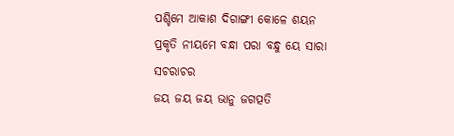ପଶ୍ଚିମେ ଆକାଶ ଦିଗାଙ୍ଗୀ କୋଳେ ଶୟନ
ପ୍ରକୃତି ନୀୟମେ ବନ୍ଧା ପରା ବନ୍ଧୁ ୟେ ସାରା ସଚରାଚର
ଜୟ ଜୟ ଜୟ ଭାନୁ ଜଗତ୍ପତି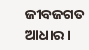ଜୀବଜଗତ ଆଧାର ।